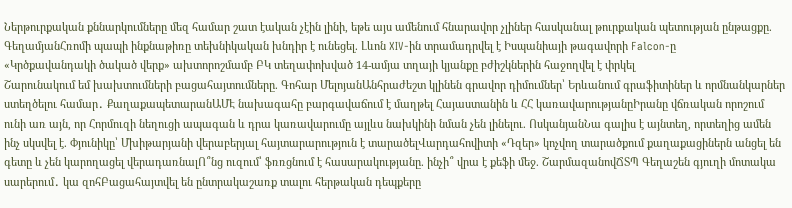Ներթուրքական քննարկումները մեզ համար շատ էական չէին լինի, եթե այս ամենում հնարավոր չլիներ հասկանալ թուրքական պետության ընթացքը. ԳեղամյանՀռոմի պապի ինքնաթիռը տեխնիկական խնդիր է ունեցել. Լևոն XIV-ին տրամադրվել է Իսպանիայի թագավորի Falcon-ը
«Կրծքավանդակի ծակած վերք» ախտորոշմամբ ԲԿ տեղափոխված 14-ամյա տղայի կյանքը բժիշկներին հաջողվել է փրկել
Շարունակում եմ խախտումների բացահայտումները. Գոհար ՄելոյանԱնհրաժեշտ կլինեն գրավոր դիմումներ՝ Երևանում գրաֆիտիներ և որմնանկարներ ստեղծելու համար․ ՔաղաքապետարանԱՄԷ նախագահը բարգավաճում է մաղթել Հայաստանին և ՀՀ կառավարությանըԻրանը վճռական որոշում ունի առ այն, որ Հորմուզի նեղուցի ապագան և դրա կառավարումը այլևս նախկինի նման չեն լինելու. ՈսկանյանՆա գալիս է այնտեղ, որտեղից ամեն ինչ սկսվել է. Փյունիկը՝ Մխիթարյանի վերաբերյալ հայտարարություն է տարածելՎարդահովիտի «Դզեր» կոչվող տարածքում քաղաքացիներն անցել են գետը և չեն կարողացել վերադառնալՈ՞նց ուզում՝ ֆռռցնում է հասարակությանը. ինչի՞ վրա է քեֆի մեջ. ՇարմազանովՃՏՊ Գեղաշեն գյուղի մոտակա սարերում․ կա զոհԲացահայտվել են ընտրակաշառք տալու հերթական դեպքերը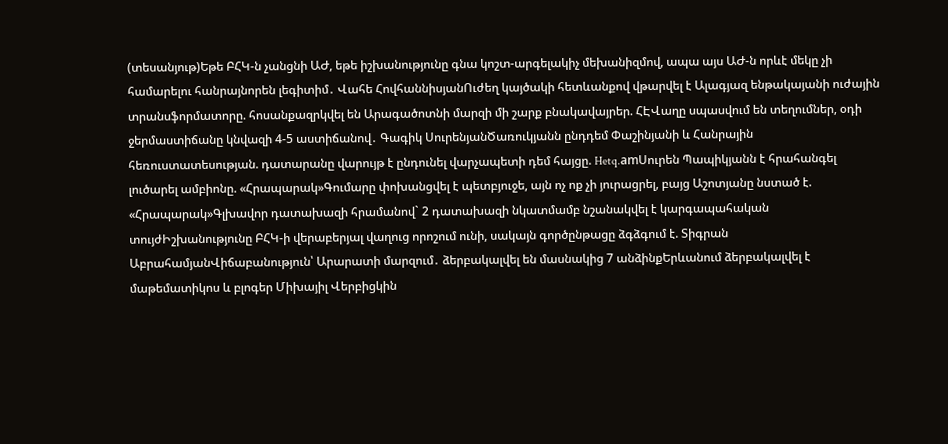(տեսանյութ)Եթե ԲՀԿ-ն չանցնի ԱԺ, եթե իշխանությունը գնա կոշտ-արգելակիչ մեխանիզմով, ապա այս ԱԺ-ն որևէ մեկը չի համարելու հանրայնորեն լեգիտիմ․ Վահե ՀովհաննիսյանՈւժեղ կայծակի հետևանքով վթարվել է Ալագյազ ենթակայանի ուժային տրանսֆորմատորը. հոսանքազրկվել են Արագածոտնի մարզի մի շարք բնակավայրեր. ՀԷՎաղը սպասվում են տեղումներ, օդի ջերմաստիճանը կնվազի 4-5 աստիճանով․ Գագիկ ՍուրենյանԾառուկյանն ընդդեմ Փաշինյանի և Հանրային հեռուստատեսության. դատարանը վարույթ է ընդունել վարչապետի դեմ հայցը. Hetq.amՍուրեն Պապիկյանն է հրահանգել լուծարել ամբիոնը. «Հրապարակ»Գումարը փոխանցվել է պետբյուջե, այն ոչ ոք չի յուրացրել, բայց Աշոտյանը նստած է. «Հրապարակ»Գլխավոր դատախազի հրամանով` 2 դատախազի նկատմամբ նշանակվել է կարգապահական տույժԻշխանությունը ԲՀԿ-ի վերաբերյալ վաղուց որոշում ունի, սակայն գործընթացը ձգձգում է. Տիգրան ԱբրահամյանՎիճաբանություն՝ Արարատի մարզում․ ձերբակալվել են մասնակից 7 անձինքԵրևանում ձերբակալվել է մաթեմատիկոս և բլոգեր Միխայիլ Վերբիցկին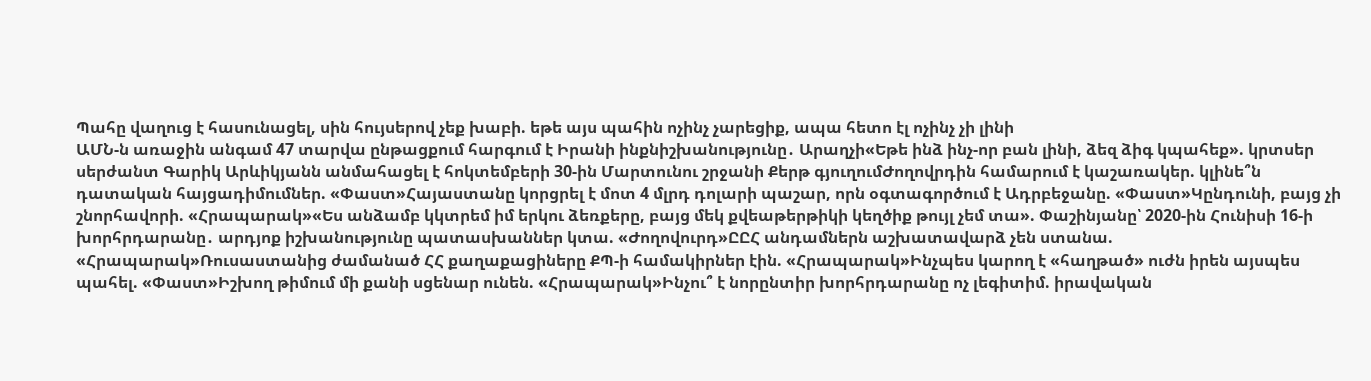Պահը վաղուց է հասունացել, սին հույսերով չեք խաբի. եթե այս պահին ոչինչ չարեցիք, ապա հետո էլ ոչինչ չի լինի
ԱՄՆ-ն առաջին անգամ 47 տարվա ընթացքում հարգում է Իրանի ինքնիշխանությունը․ Արաղչի«Եթե ինձ ինչ-որ բան լինի, ձեզ ձիգ կպահեք». կրտսեր սերժանտ Գարիկ Արևիկյանն անմահացել է հոկտեմբերի 30-ին Մարտունու շրջանի Քերթ գյուղումԺողովրդին համարում է կաշառակեր. կլինե՞ն դատական հայցադիմումներ. «Փաստ»Հայաստանը կորցրել է մոտ 4 մլրդ դոլարի պաշար, որն օգտագործում է Ադրբեջանը. «Փաստ»Կընդունի, բայց չի շնորհավորի. «Հրապարակ»«Ես անձամբ կկտրեմ իմ երկու ձեռքերը, բայց մեկ քվեաթերթիկի կեղծիք թույլ չեմ տա». Փաշինյանը՝ 2020-ին Հունիսի 16-ի խորհրդարանը․ արդյոք իշխանությունը պատասխաններ կտա. «Ժողովուրդ»ԸԸՀ անդամներն աշխատավարձ չեն ստանա. «Հրապարակ»Ռուսաստանից ժամանած ՀՀ քաղաքացիները ՔՊ-ի համակիրներ էին. «Հրապարակ»Ինչպես կարող է «հաղթած» ուժն իրեն այսպես պահել. «Փաստ»Իշխող թիմում մի քանի սցենար ունեն. «Հրապարակ»Ինչու՞ է նորընտիր խորհրդարանը ոչ լեգիտիմ. իրավական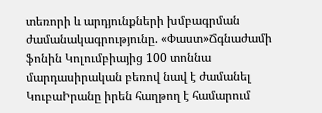տեռորի և արդյունքների խմբագրման ժամանակագրությունը. «Փաստ»Ճգնաժամի ֆոնին Կոլումբիայից 100 տոննա մարդասիրական բեռով նավ է ժամանել ԿուբաԻրանը իրեն հաղթող է համարում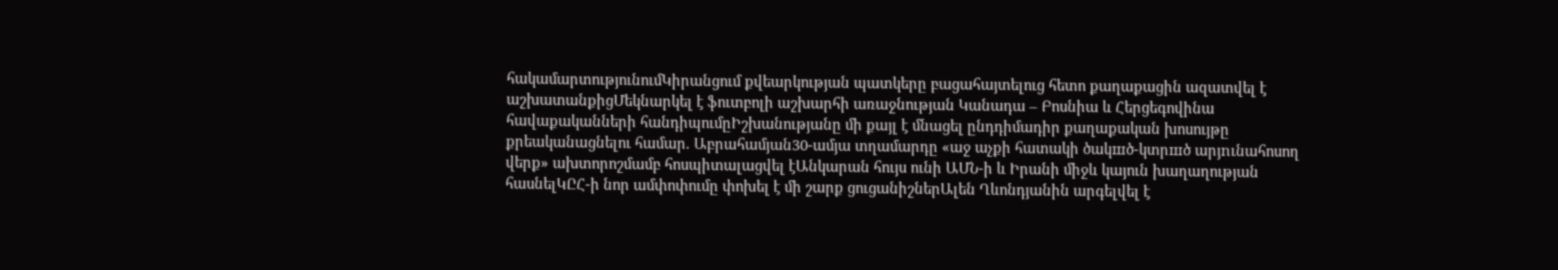հակամարտությունումԿիրանցում քվեարկության պատկերը բացահայտելուց հետո քաղաքացին ազատվել է աշխատանքիցՄեկնարկել է ֆուտբոլի աշխարհի առաջնության Կանադա – Բոսնիա և Հերցեգովինա հավաքականների հանդիպումըԻշխանությանը մի քայլ է մնացել ընդդիմադիր քաղաքական խոսույթը քրեականացնելու համար. Աբրահամյան30-ամյա տղամարդը «աջ աչքի հատակի ծակшծ-կտրшծ արյnւնահոսող վերք» ախտորոշմամբ հոսպիտալացվել էԱնկարան հույս ունի ԱՄՆ-ի և Իրանի միջև կայուն խաղաղության հասնելԿԸՀ-ի նոր ամփոփումը փոխել է մի շարք ցուցանիշներԱլեն Ղևոնդյանին արգելվել է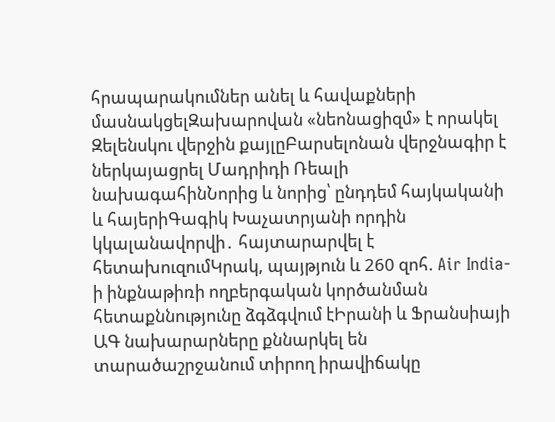հրապարակումներ անել և հավաքների մասնակցելԶախարովան «նեոնացիզմ» է որակել Զելենսկու վերջին քայլըԲարսելոնան վերջնագիր է ներկայացրել Մադրիդի Ռեալի նախագահինՆորից և նորից՝ ընդդեմ հայկականի և հայերիԳագիկ Խաչատրյանի որդին կկալանավորվի․ հայտարարվել է հետախուզումԿրակ, պայթյուն և 260 զոհ. Air India-ի ինքնաթիռի ողբերգական կործանման հետաքննությունը ձգձգվում էԻրանի և Ֆրանսիայի ԱԳ նախարարները քննարկել են տարածաշրջանում տիրող իրավիճակը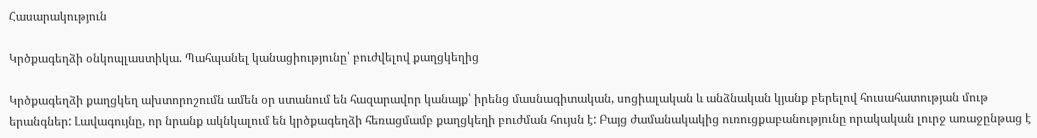Հասարակություն

Կրծքագեղձի օնկոպլաստիկա. Պահպանել կանացիությունը՝ բուժվելով քաղցկեղից

Կրծքագեղձի քաղցկեղ ախտորոշումն ամեն օր ստանում են հազարավոր կանայք՝ իրենց մասնագիտական, սոցիալական և անձնական կյանք բերելով հուսահատության մութ երանգներ: Լավագույնը, որ նրանք ակնկալում են կրծքագեղձի հեռացմամբ քաղցկեղի բուժման հույսն է: Բայց ժամանակակից ուռուցքաբանությունը որակական լուրջ առաջընթաց է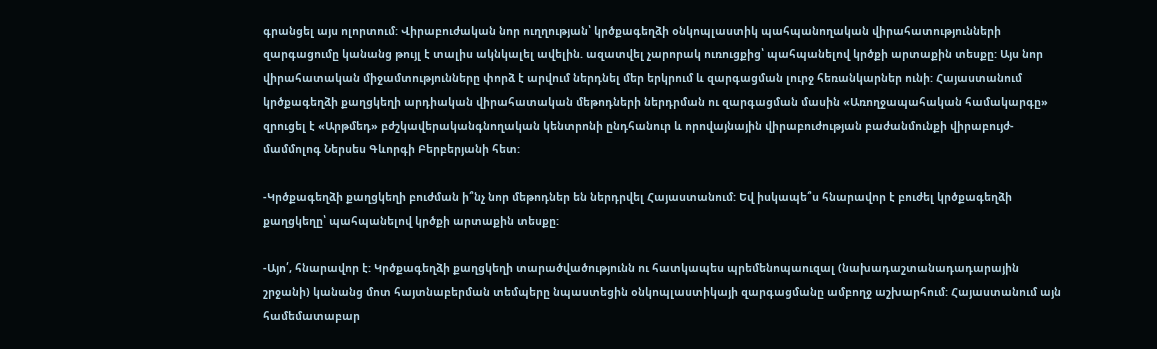գրանցել այս ոլորտում: Վիրաբուժական նոր ուղղության՝ կրծքագեղձի օնկոպլաստիկ պահպանողական վիրահատությունների զարգացումը կանանց թույլ է տալիս ակնկալել ավելին. ազատվել չարորակ ուռուցքից՝ պահպանելով կրծքի արտաքին տեսքը: Այս նոր վիրահատական միջամտությունները փորձ է արվում ներդնել մեր երկրում և զարգացման լուրջ հեռանկարներ ունի: Հայաստանում կրծքագեղձի քաղցկեղի արդիական վիրահատական մեթոդների ներդրման ու զարգացման մասին «Առողջապահական համակարգը» զրուցել է «Արթմեդ» բժշկավերականգնողական կենտրոնի ընդհանուր և որովայնային վիրաբուժության բաժանմունքի վիրաբույժ-մամմոլոգ Ներսես Գևորգի Բերբերյանի հետ:

-Կրծքագեղձի քաղցկեղի բուժման ի՞նչ նոր մեթոդներ են ներդրվել Հայաստանում: Եվ իսկապե՞ս հնարավոր է բուժել կրծքագեղձի քաղցկեղը՝ պահպանելով կրծքի արտաքին տեսքը:

-Այո՛, հնարավոր է: Կրծքագեղձի քաղցկեղի տարածվածությունն ու հատկապես պրեմենոպաուզալ (նախադաշտանադադարային շրջանի) կանանց մոտ հայտնաբերման տեմպերը նպաստեցին օնկոպլաստիկայի զարգացմանը ամբողջ աշխարհում: Հայաստանում այն համեմատաբար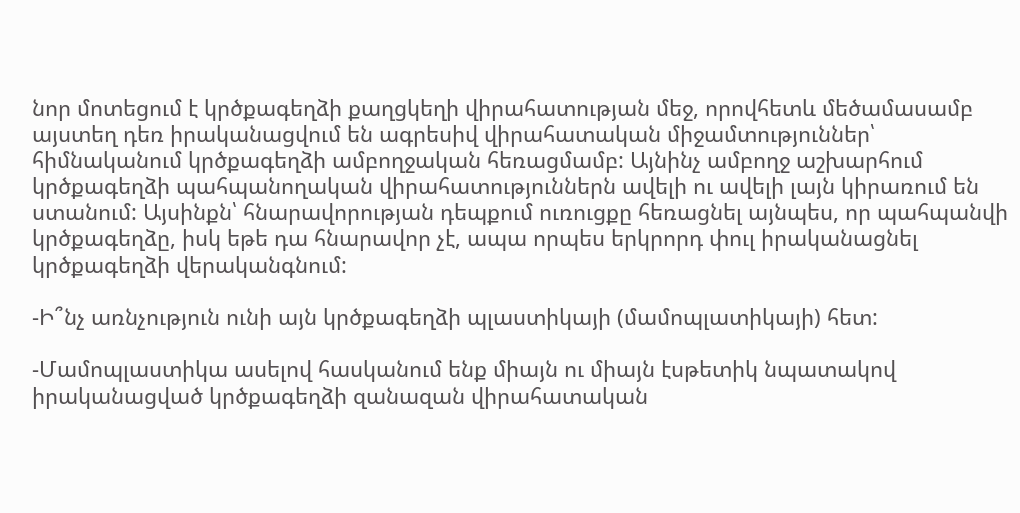նոր մոտեցում է կրծքագեղձի քաղցկեղի վիրահատության մեջ, որովհետև մեծամասամբ այստեղ դեռ իրականացվում են ագրեսիվ վիրահատական միջամտություններ՝ հիմնականում կրծքագեղձի ամբողջական հեռացմամբ: Այնինչ ամբողջ աշխարհում կրծքագեղձի պահպանողական վիրահատություններն ավելի ու ավելի լայն կիրառում են ստանում: Այսինքն՝ հնարավորության դեպքում ուռուցքը հեռացնել այնպես, որ պահպանվի կրծքագեղձը, իսկ եթե դա հնարավոր չէ, ապա որպես երկրորդ փուլ իրականացնել կրծքագեղձի վերականգնում:

-Ի՞նչ առնչություն ունի այն կրծքագեղձի պլաստիկայի (մամոպլատիկայի) հետ:

-Մամոպլաստիկա ասելով հասկանում ենք միայն ու միայն էսթետիկ նպատակով իրականացված կրծքագեղձի զանազան վիրահատական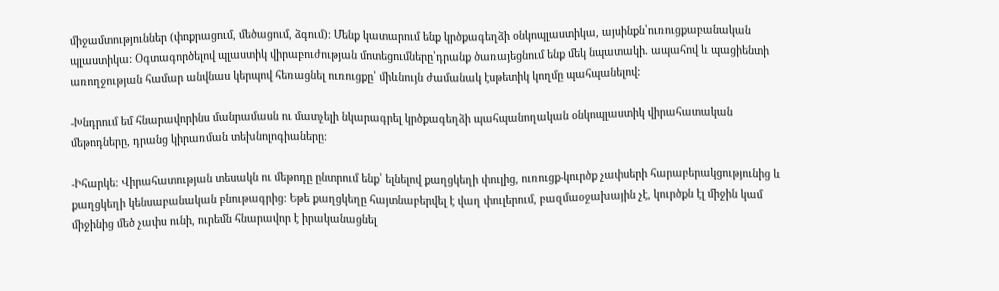միջամտություններ (փոքրացում, մեծացում, ձգում): Մենք կատարում ենք կրծքագեղձի օնկոպլաստիկա, այսինքն՝ուռուցքաբանական պլաստիկա: Օգտագործելով պլաստիկ վիրաբուժության մոտեցումները՝դրանք ծառայեցնում ենք մեկ նպատակի. ապահով և պացիենտի առողջության համար անվնաս կերպով հեռացնել ուռուցքը՝ միևնույն ժամանակ էսթետիկ կողմը պահպանելով:

-Խնդրում եմ հնարավորինս մանրամասն ու մատչելի նկարագրել կրծքագեղձի պահպանողական օնկոպլաստիկ վիրահատական մեթոդները, դրանց կիրառման տեխնոլոգիաները:

-Իհարկե: Վիրահատության տեսակն ու մեթոդը ընտրում ենք՝ ելնելով քաղցկեղի փուլից, ուռուցք-կուրծք չափսերի հարաբերակցությունից և քաղցկեղի կենսաբանական բնութագրից: Եթե քաղցկեղը հայտնաբերվել է վաղ փուլերում, բազմաօջախային չէ, կուրծքն էլ միջին կամ միջինից մեծ չափս ունի, ուրեմն հնարավոր է իրականացնել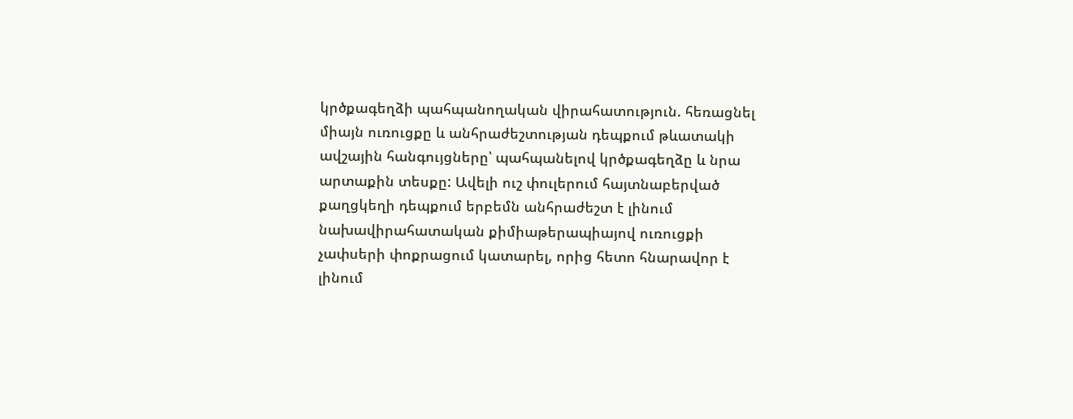կրծքագեղձի պահպանողական վիրահատություն. հեռացնել միայն ուռուցքը և անհրաժեշտության դեպքում թևատակի ավշային հանգույցները՝ պահպանելով կրծքագեղձը և նրա արտաքին տեսքը: Ավելի ուշ փուլերում հայտնաբերված քաղցկեղի դեպքում երբեմն անհրաժեշտ է լինում նախավիրահատական քիմիաթերապիայով ուռուցքի չափսերի փոքրացում կատարել, որից հետո հնարավոր է լինում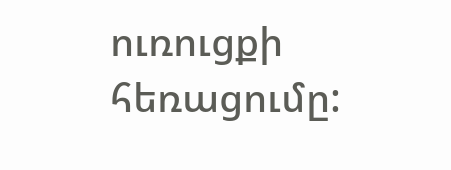ուռուցքի հեռացումը: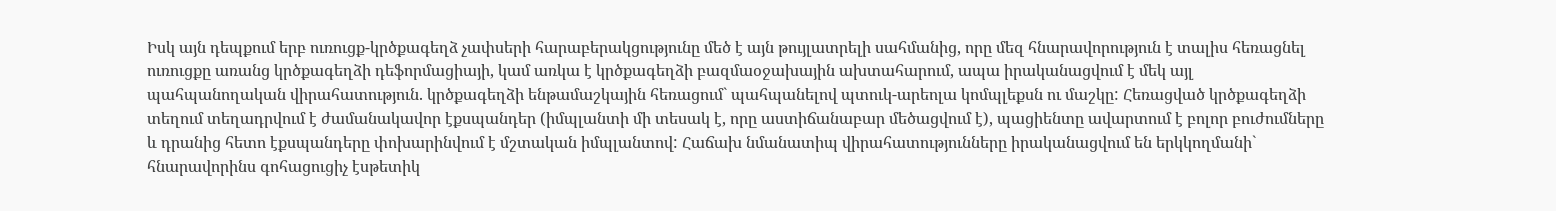Իսկ այն դեպքում երբ ուռուցք-կրծքագեղձ չափսերի հարաբերակցությունը մեծ է այն թույլատրելի սահմանից, որը մեզ հնարավորություն է տալիս հեռացնել ուռուցքը առանց կրծքագեղձի դեֆորմացիայի, կամ առկա է կրծքագեղձի բազմաօջախային ախտահարում, ապա իրականացվում է մեկ այլ պահպանողական վիրահատություն. կրծքագեղձի ենթամաշկային հեռացում` պահպանելով պտուկ-արեոլա կոմպլեքսն ու մաշկը: Հեռացված կրծքագեղձի տեղում տեղադրվում է ժամանակավոր էքսպանդեր (իմպլանտի մի տեսակ է, որը աստիճանաբար մեծացվում է), պացիենտը ավարտում է բոլոր բուժումները և դրանից հետո էքսպանդերը փոխարինվում է մշտական իմպլանտով: Հաճախ նմանատիպ վիրահատությունները իրականացվում են երկկողմանի` հնարավորինս գոհացուցիչ էսթետիկ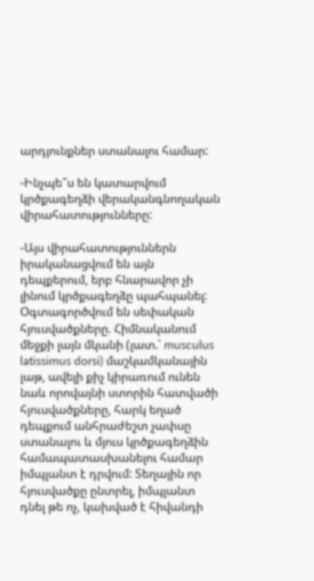արդյունքներ ստանալու համար:

-Ինչպե՞ս են կատարվում կրծքագեղձի վերականգնողական վիրահատությունները:

-Այս վիրահատություններն իրականացվում են այն դեպքերում, երբ հնարավոր չի լինում կրծքագեղձը պահպանել: Օգտագործվում են սեփական հյուսվածքները. Հիմնականում մեջքի լայն մկանի (լատ.՝ musculus latissimus dorsi) մաշկամկանային լաթ, ավելի քիչ կիրառում ունեն նաև որովայնի ստորին հատվածի հյուսվածքները, հարկ եղած դեպքում անհրաժեշտ չափսը ստանալու և մյուս կրծքագեղձին համապատասխանելու համար իմպլանտ է դրվում: Տեղային որ հյուսվածքը ընտրել, իմպլանտ դնել թե ոչ, կախված է հիվանդի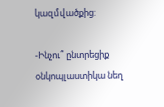կազմվածքից:

-Ինչու՞ ընտրեցիք օնկոպլաստիկա նեղ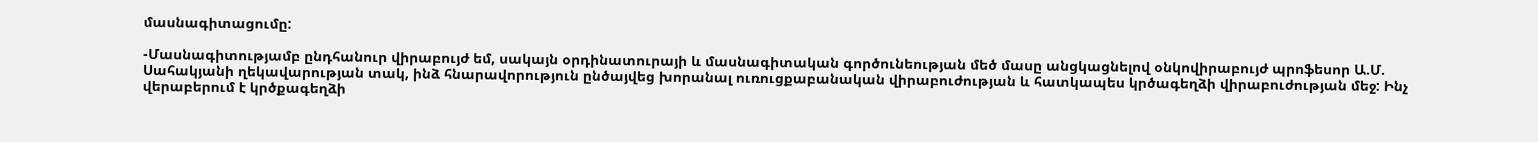մասնագիտացումը:

-Մասնագիտությամբ ընդհանուր վիրաբույժ եմ, սակայն օրդինատուրայի և մասնագիտական գործունեության մեծ մասը անցկացնելով օնկովիրաբույժ պրոֆեսոր Ա.Մ. Սահակյանի ղեկավարության տակ, ինձ հնարավորություն ընծայվեց խորանալ ուռուցքաբանական վիրաբուժության և հատկապես կրծագեղձի վիրաբուժության մեջ: Ինչ վերաբերում է կրծքագեղձի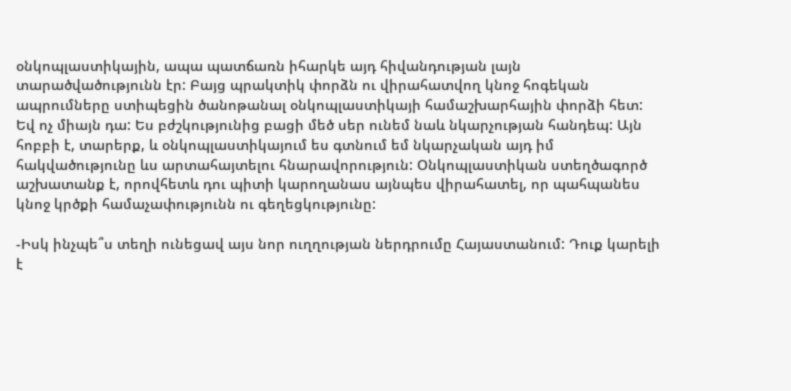օնկոպլաստիկային, ապա պատճառն իհարկե այդ հիվանդության լայն տարածվածությունն էր: Բայց պրակտիկ փորձն ու վիրահատվող կնոջ հոգեկան ապրումները ստիպեցին ծանոթանալ օնկոպլաստիկայի համաշխարհային փորձի հետ: Եվ ոչ միայն դա: Ես բժշկությունից բացի մեծ սեր ունեմ նաև նկարչության հանդեպ: Այն հոբբի է, տարերք, և օնկոպլաստիկայում ես գտնում եմ նկարչական այդ իմ հակվածությունը ևս արտահայտելու հնարավորություն: Օնկոպլաստիկան ստեղծագործ աշխատանք է, որովհետև դու պիտի կարողանաս այնպես վիրահատել, որ պահպանես կնոջ կրծքի համաչափությունն ու գեղեցկությունը:

-Իսկ ինչպե՞ս տեղի ունեցավ այս նոր ուղղության ներդրումը Հայաստանում: Դուք կարելի է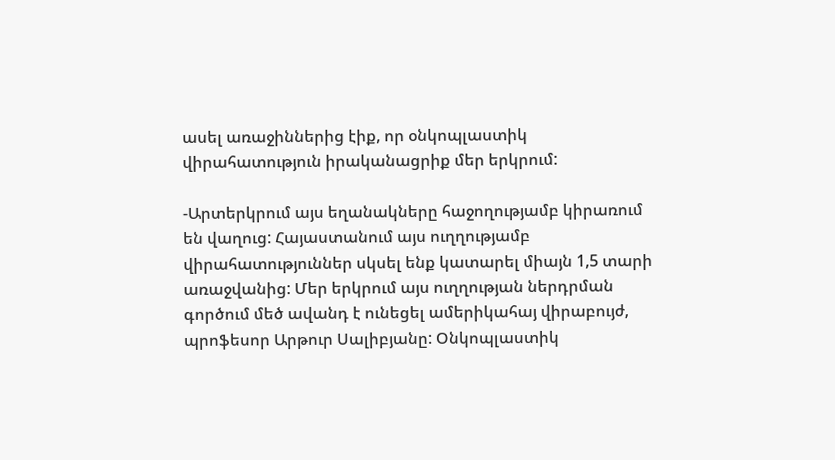ասել առաջիններից էիք, որ օնկոպլաստիկ վիրահատություն իրականացրիք մեր երկրում:

-Արտերկրում այս եղանակները հաջողությամբ կիրառում են վաղուց: Հայաստանում այս ուղղությամբ վիրահատություններ սկսել ենք կատարել միայն 1,5 տարի առաջվանից: Մեր երկրում այս ուղղության ներդրման գործում մեծ ավանդ է ունեցել ամերիկահայ վիրաբույժ, պրոֆեսոր Արթուր Սալիբյանը: Օնկոպլաստիկ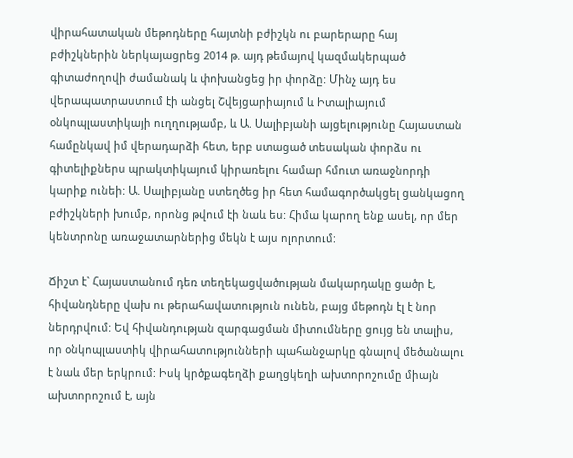վիրահատական մեթոդները հայտնի բժիշկն ու բարերարը հայ բժիշկներին ներկայացրեց 2014 թ. այդ թեմայով կազմակերպած գիտաժողովի ժամանակ և փոխանցեց իր փորձը: Մինչ այդ ես վերապատրաստում էի անցել Շվեյցարիայում և Իտալիայում օնկոպլաստիկայի ուղղությամբ, և Ա. Սալիբյանի այցելությունը Հայաստան համընկավ իմ վերադարձի հետ, երբ ստացած տեսական փորձս ու գիտելիքներս պրակտիկայում կիրառելու համար հմուտ առաջնորդի կարիք ունեի: Ա. Սալիբյանը ստեղծեց իր հետ համագործակցել ցանկացող բժիշկների խումբ, որոնց թվում էի նաև ես: Հիմա կարող ենք ասել, որ մեր կենտրոնը առաջատարներից մեկն է այս ոլորտում:

Ճիշտ է` Հայաստանում դեռ տեղեկացվածության մակարդակը ցածր է, հիվանդները վախ ու թերահավատություն ունեն, բայց մեթոդն էլ է նոր ներդրվում: Եվ հիվանդության զարգացման միտումները ցույց են տալիս, որ օնկոպլաստիկ վիրահատությունների պահանջարկը գնալով մեծանալու է նաև մեր երկրում: Իսկ կրծքագեղձի քաղցկեղի ախտորոշումը միայն ախտորոշում է, այն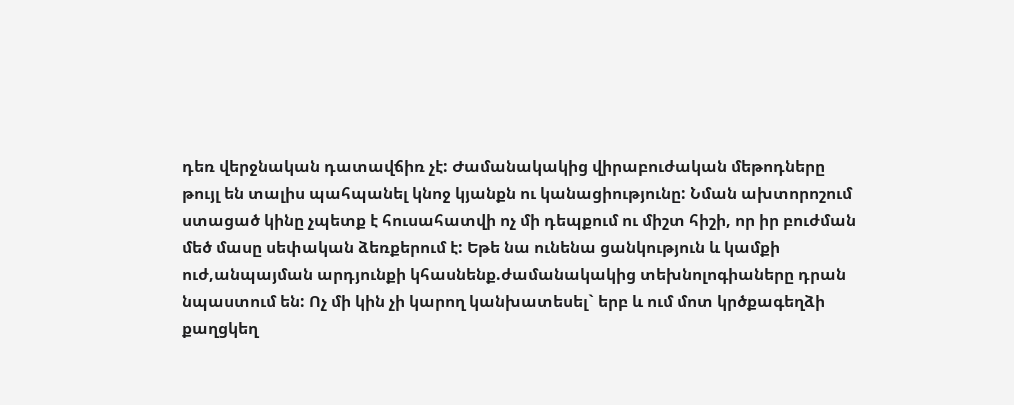դեռ վերջնական դատավճիռ չէ: Ժամանակակից վիրաբուժական մեթոդները թույլ են տալիս պահպանել կնոջ կյանքն ու կանացիությունը: Նման ախտորոշում ստացած կինը չպետք է հուսահատվի ոչ մի դեպքում ու միշտ հիշի, որ իր բուժման մեծ մասը սեփական ձեռքերում է: Եթե նա ունենա ցանկություն և կամքի ուժ,անպայման արդյունքի կհասնենք.ժամանակակից տեխնոլոգիաները դրան նպաստում են: Ոչ մի կին չի կարող կանխատեսել` երբ և ում մոտ կրծքագեղձի քաղցկեղ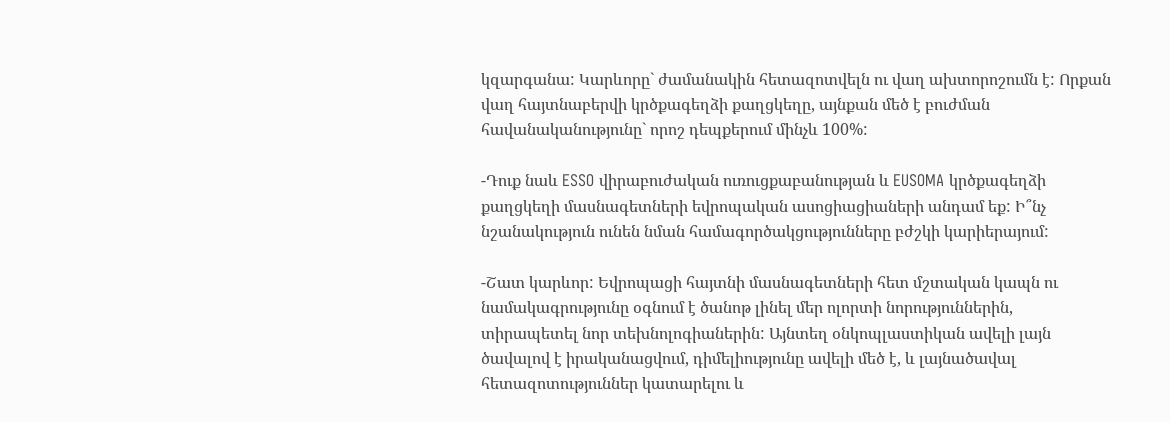կզարգանա: Կարևորը` ժամանակին հետազոտվելն ու վաղ ախտորոշումն է: Որքան վաղ հայտնաբերվի կրծքագեղձի քաղցկեղը, այնքան մեծ է բուժման հավանականությունը` որոշ դեպքերում մինչև 100%:

-Դուք նաև ESSO վիրաբուժական ուռուցքաբանության և EUSOMA կրծքագեղձի քաղցկեղի մասնագետների եվրոպական ասոցիացիաների անդամ եք: Ի՞նչ նշանակություն ունեն նման համագործակցությունները բժշկի կարիերայում:

-Շատ կարևոր: Եվրոպացի հայտնի մասնագետների հետ մշտական կապն ու նամակագրությունը օգնում է ծանոթ լինել մեր ոլորտի նորություններին, տիրապետել նոր տեխնոլոգիաներին: Այնտեղ օնկոպլաստիկան ավելի լայն ծավալով է իրականացվում, դիմելիությունը ավելի մեծ է, և լայնածավալ հետազոտություններ կատարելու և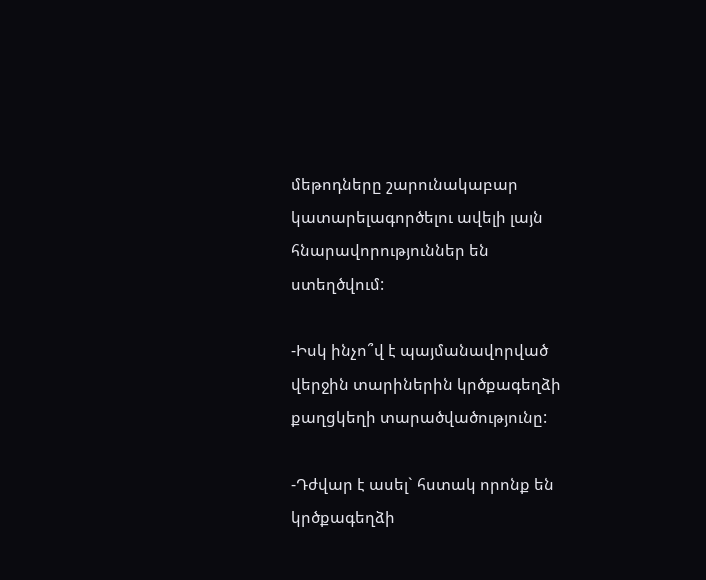մեթոդները շարունակաբար կատարելագործելու ավելի լայն հնարավորություններ են ստեղծվում:

-Իսկ ինչո՞վ է պայմանավորված վերջին տարիներին կրծքագեղձի քաղցկեղի տարածվածությունը:

-Դժվար է ասել` հստակ որոնք են կրծքագեղձի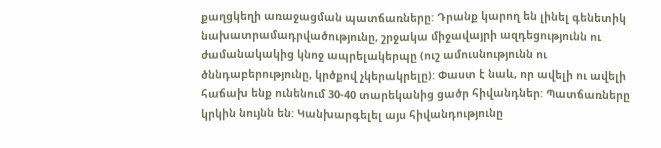քաղցկեղի առաջացման պատճառները: Դրանք կարող են լինել գենետիկ նախատրամադրվածությունը, շրջակա միջավայրի ազդեցությունն ու ժամանակակից կնոջ ապրելակերպը (ուշ ամուսնությունն ու ծննդաբերությունը, կրծքով չկերակրելը): Փաստ է նաև, որ ավելի ու ավելի հաճախ ենք ունենում 30-40 տարեկանից ցածր հիվանդներ: Պատճառները կրկին նույնն են: Կանխարգելել այս հիվանդությունը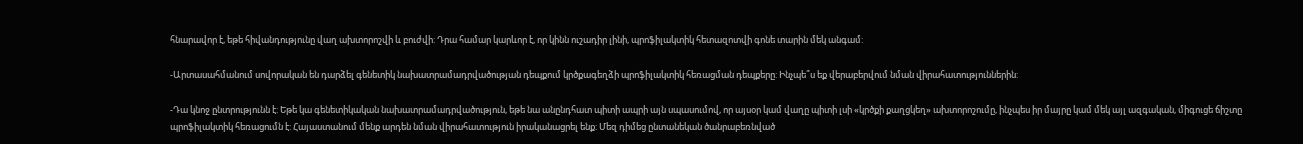հնարավոր է, եթե հիվանդությունը վաղ ախտորոշվի և բուժվի: Դրա համար կարևոր է, որ կինն ուշադիր լինի, պրոֆիլակտիկ հետազոտվի գոնե տարին մեկ անգամ:

-Արտասահմանում սովորական են դարձել գենետիկ նախատրամադրվածության դեպքում կրծքագեղձի պրոֆիլակտիկ հեռացման դեպքերը: Ինչպե՞ս եք վերաբերվում նման վիրահատություններին:

-Դա կնոջ ընտրությունն է: Եթե կա գենետիկական նախատրամադրվածություն, եթե նա անընդհատ պիտի ապրի այն սպասումով, որ այսօր կամ վաղը պիտի լսի «կրծքի քաղցկեղ» ախտորոշումը, ինչպես իր մայրը կամ մեկ այլ ազգական, միգուցե ճիշտը պրոֆիլակտիկ հեռացումն է: Հայաստանում մենք արդեն նման վիրահատություն իրականացրել ենք: Մեզ դիմեց ընտանեկան ծանրաբեռնված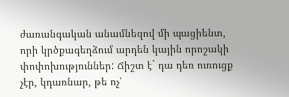ժառանգական անամնեզով մի պացիենտ, որի կրծքագեղձում արդեն կային որոշակի փոփոխություններ: Ճիշտ է` դա դեռ ուռուցք չէր, կդառնար, թե ոչ՝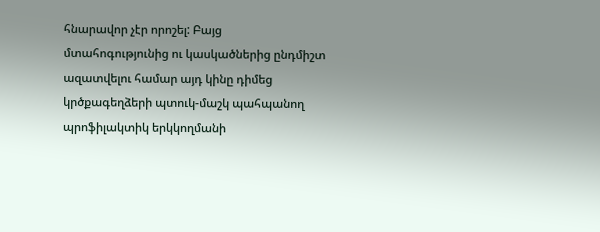հնարավոր չէր որոշել: Բայց մտահոգությունից ու կասկածներից ընդմիշտ ազատվելու համար այդ կինը դիմեց կրծքագեղձերի պտուկ-մաշկ պահպանող պրոֆիլակտիկ երկկողմանի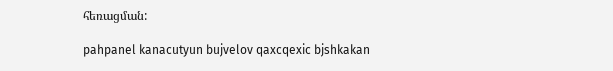հեռացման:

pahpanel kanacutyun bujvelov qaxcqexic bjshkakan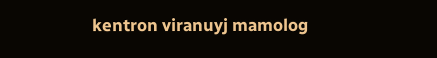kentron viranuyj mamolog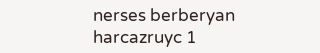nerses berberyan harcazruyc 1